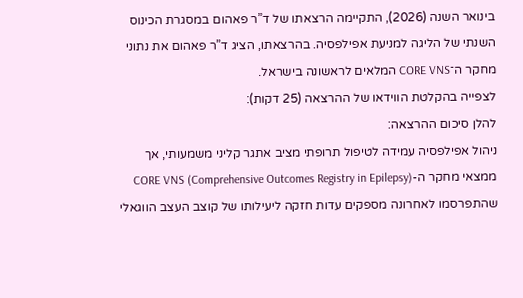בינואר השנה (2026), התקיימה הרצאתו של ד”ר פאהום במסגרת הכינוס השנתי של הליגה למניעת אפילפסיה. בהרצאתו, הציג ד”ר פאהום את נתוני מחקר ה־CORE VNS המלאים לראשונה בישראל.
לצפייה בהקלטת הווידאו של ההרצאה (25 דקות):
להלן סיכום ההרצאה:
ניהול אפילפסיה עמידה לטיפול תרופתי מציב אתגר קליני משמעותי, אך ממצאי מחקר ה-CORE VNS (Comprehensive Outcomes Registry in Epilepsy) שהתפרסמו לאחרונה מספקים עדות חזקה ליעילותו של קוצב העצב הווגאלי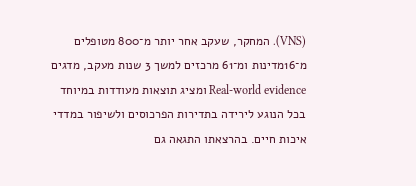(VNS). המחקר, שעקב אחר יותר מ־800 מטופלים מ־16מדינות ומ־61 מרכזים למשך 3 שנות מעקב, מדגים Real-world evidence ומציג תוצאות מעודדות במיוחד בכל הנוגע לירידה בתדירות הפרכוסים ולשיפור במדדי איכות חיים. בהרצאתו התגאה גם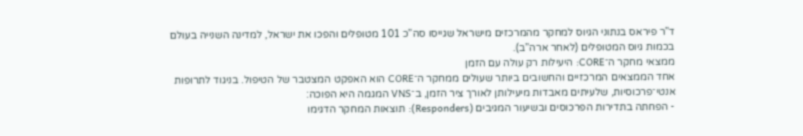ד”ר פיראס בנתוני הגיוס למחקר מהמרכזים מישראל שגייסו סה”כ 101 מטופלים והפכו את ישראל, למדינה השנייה בעולם בכמות גיוס המטופלים (לאחר ארה”ב).
ממצאי מחקר ה־CORE: היעילות רק עולה עם הזמן
אחד הממצאים המרכזיים והחשובים ביותר שעולים ממחקר ה־CORE הוא האפקט המצטבר של הטיפול. בניגוד לתרופות אנטי־פרכוסיות, שלעיתים מאבדות מיעילותן לאורך ציר הזמן, ב־VNS המגמה היא הפוכה:
- הפחתה בתדירות הפרכוסים ובשיעור המגיבים (Responders): תוצאות המחקר הדגימו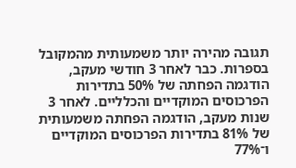תגובה מהירה יותר משמעותית מהמקובל בספרות. כבר לאחר 3 חודשי מעקב, הודגמה הפחתה של 50% בתדירות הפרכוסים המוקדיים והכלליים. לאחר 3 שנות מעקב, הודגמה הפחתה משמעותית של 81% בתדירות הפרכוסים המוקדיים ו־77%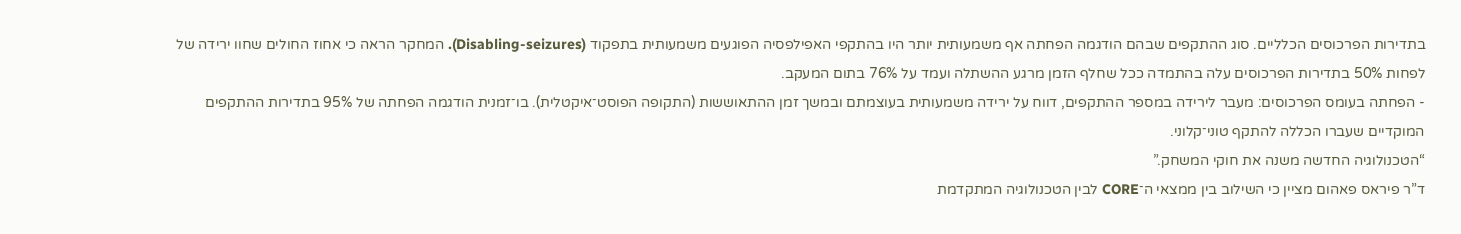בתדירות הפרכוסים הכלליים. סוג ההתקפים שבהם הודגמה הפחתה אף משמעותית יותר היו בהתקפי האפילפסיה הפוגעים משמעותית בתפקוד (Disabling-seizures). המחקר הראה כי אחוז החולים שחוו ירידה של לפחות 50% בתדירות הפרכוסים עלה בהתמדה ככל שחלף הזמן מרגע ההשתלה ועמד על 76% בתום המעקב.
- הפחתה בעומס הפרכוסים: מעבר לירידה במספר ההתקפים, דווח על ירידה משמעותית בעוצמתם ובמשך זמן ההתאוששות (התקופה הפוסט־איקטלית). בו־זמנית הודגמה הפחתה של 95% בתדירות ההתקפים המוקדיים שעברו הכללה להתקף טוני־קלוני.
“הטכנולוגיה החדשה משנה את חוקי המשחק.”
ד”ר פיראס פאהום מציין כי השילוב בין ממצאי ה־CORE לבין הטכנולוגיה המתקדמת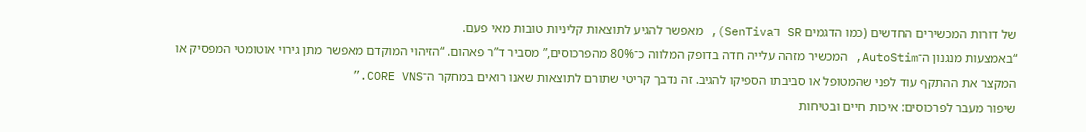של דורות המכשירים החדשים (כמו הדגמים SR ו־SenTiva), מאפשר להגיע לתוצאות קליניות טובות מאי פעם.
“באמצעות מנגנון ה־AutoStim, המכשיר מזהה עלייה חדה בדופק המלווה כ־80% מהפרכוסים,” מסביר ד”ר פאהום. “הזיהוי המוקדם מאפשר מתן גירוי אוטומטי המפסיק או המקצר את ההתקף עוד לפני שהמטופל או סביבתו הספיקו להגיב. זה נדבך קריטי שתורם לתוצאות שאנו רואים במחקר ה־CORE VNS.”
שיפור מעבר לפרכוסים: איכות חיים ובטיחות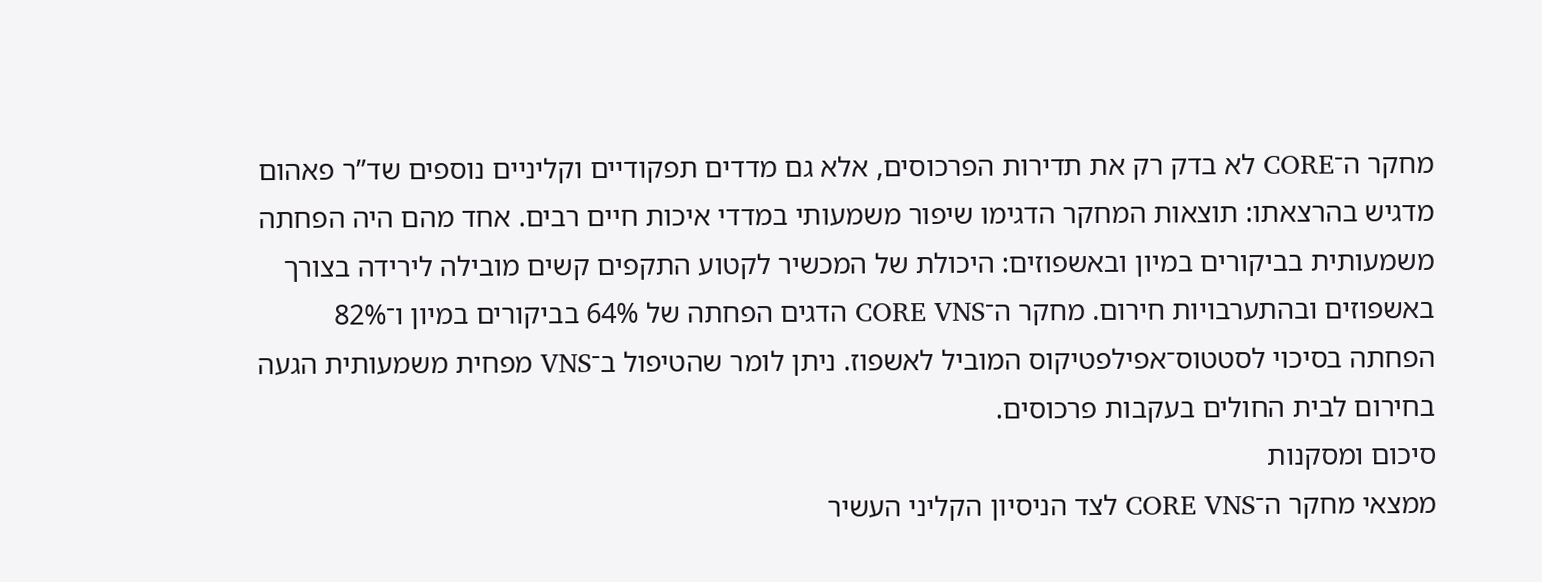מחקר ה־CORE לא בדק רק את תדירות הפרכוסים, אלא גם מדדים תפקודיים וקליניים נוספים שד”ר פאהום מדגיש בהרצאתו: תוצאות המחקר הדגימו שיפור משמעותי במדדי איכות חיים רבים. אחד מהם היה הפחתה משמעותית בביקורים במיון ובאשפוזים: היכולת של המכשיר לקטוע התקפים קשים מובילה לירידה בצורך באשפוזים ובהתערבויות חירום. מחקר ה־CORE VNS הדגים הפחתה של 64% בביקורים במיון ו־82% הפחתה בסיכוי לסטטוס־אפילפטיקוס המוביל לאשפוז. ניתן לומר שהטיפול ב־VNS מפחית משמעותית הגעה בחירום לבית החולים בעקבות פרכוסים.
סיכום ומסקנות
ממצאי מחקר ה־CORE VNS לצד הניסיון הקליני העשיר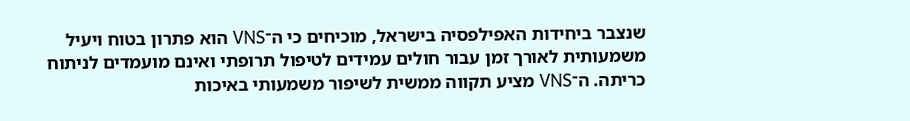שנצבר ביחידות האפילפסיה בישראל, מוכיחים כי ה־VNS הוא פתרון בטוח ויעיל משמעותית לאורך זמן עבור חולים עמידים לטיפול תרופתי ואינם מועמדים לניתוח כריתה. ה־VNS מציע תקווה ממשית לשיפור משמעותי באיכות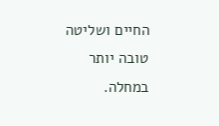החיים ושליטה טובה יותר במחלה.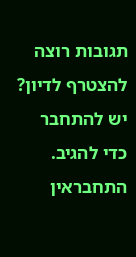תגובות רוצה להצטרף לדיון?
יש להתחבר כדי להגיב.
התחבראין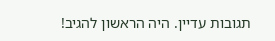תגובות עדיין. היה הראשון להגיב!